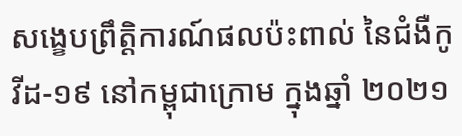សង្ខេបព្រឹត្តិការណ៍ផលប៉ះពាល់ នៃជំងឺកូវីដ-១៩ នៅកម្ពុជាក្រោម ក្នុងឆ្នាំ ២០២១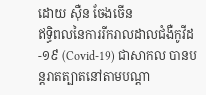ដោយ ស៊ឺន ចែងចើន
ឥទ្ធិពលនៃការរីករាលដាលជំងឺកូវីដ-១៩ (Covid-19) ជាសាកល បានបន្តរាតត្បាតនៅតាមបណ្ដា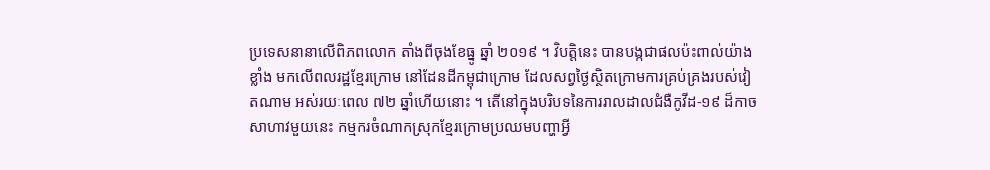ប្រទេសនានាលើពិភពលោក តាំងពីចុងខែធ្នូ ឆ្នាំ ២០១៩ ។ វិបត្តិនេះ បានបង្កជាផលប៉ះពាល់យ៉ាងខ្លាំង មកលើពលរដ្ឋខ្មែរក្រោម នៅដែនដីកម្ពុជាក្រោម ដែលសព្វថ្ងៃស្ថិតក្រោមការគ្រប់គ្រងរបស់វៀតណាម អស់រយៈពេល ៧២ ឆ្នាំហើយនោះ ។ តើនៅក្នុងបរិបទនៃការរាលដាលជំងឺកូវីដ-១៩ ដ៏កាចសាហាវមួយនេះ កម្មករចំណាកស្រុកខ្មែរក្រោមប្រឈមបញ្ហាអ្វី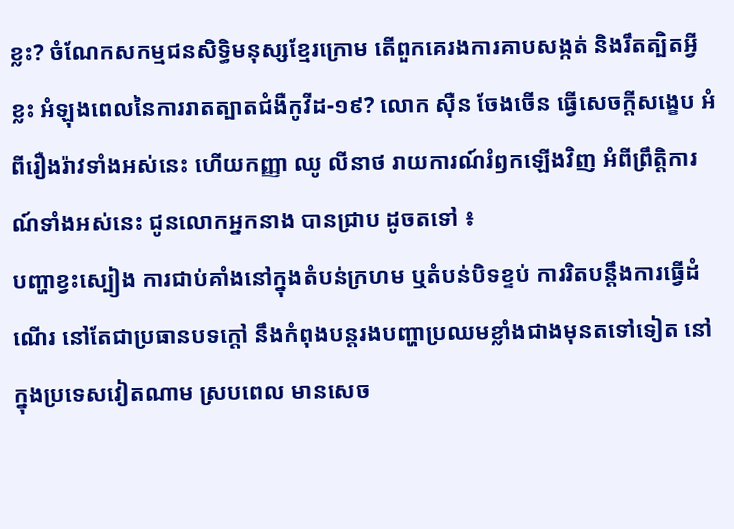ខ្លះ? ចំណែកសកម្មជនសិទ្ធិមនុស្សខ្មែរក្រោម តើពួកគេរងការគាបសង្កត់ និងរឹតត្បិតអ្វីខ្លះ អំឡុងពេលនៃការរាតត្បាតជំងឺកូវីដ-១៩? លោក ស៊ឺន ចែងចើន ធ្វើសេចក្តីសង្ខេប អំពីរឿងរ៉ាវទាំងអស់នេះ ហើយកញ្ញា ឈូ លីនាថ រាយការណ៍រំឭកឡើងវិញ អំពីព្រឹត្តិការណ៍ទាំងអស់នេះ ជូនលោកអ្នកនាង បានជ្រាប ដូចតទៅ ៖
បញ្ហាខ្វះស្បៀង ការជាប់គាំងនៅក្នុងតំបន់ក្រហម ឬតំបន់បិទខ្ទប់ ការរិតបន្តឹងការធ្វើដំណើរ នៅតែជាប្រធានបទក្តៅ នឹងកំពុងបន្តរងបញ្ហាប្រឈមខ្លាំងជាងមុនតទៅទៀត នៅក្នុងប្រទេសវៀតណាម ស្របពេល មានសេច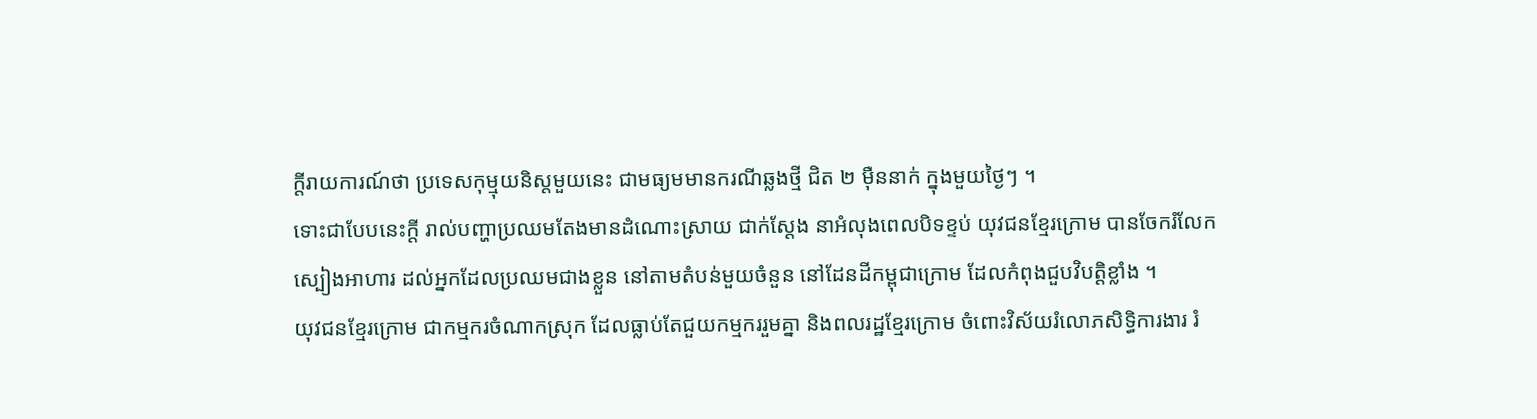ក្តីរាយការណ៍ថា ប្រទេសកុម្មុយនិស្តមួយនេះ ជាមធ្យមមានករណីឆ្លងថ្មី ជិត ២ ម៉ឺននាក់ ក្នុងមួយថ្ងៃៗ ។
ទោះជាបែបនេះក្តី រាល់បញ្ហាប្រឈមតែងមានដំណោះស្រាយ ជាក់ស្តែង នាអំលុងពេលបិទខ្ទប់ យុវជនខ្មែរក្រោម បានចែករំលែកស្បៀងអាហារ ដល់អ្នកដែលប្រឈមជាងខ្លួន នៅតាមតំបន់មួយចំនួន នៅដែនដីកម្ពុជាក្រោម ដែលកំពុងជួបវិបត្តិខ្លាំង ។
យុវជនខ្មែរក្រោម ជាកម្មករចំណាកស្រុក ដែលធ្លាប់តែជួយកម្មកររួមគ្នា និងពលរដ្ឋខ្មែរក្រោម ចំពោះវិស័យរំលោភសិទ្ធិការងារ រំ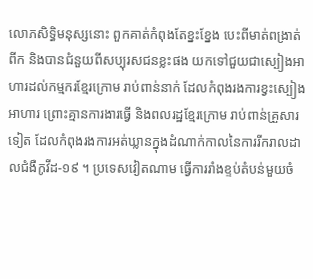លោភសិទ្ធិមនុស្សនោះ ពួកគាត់កំពុងតែខ្នះខ្នែង បេះពីមាត់ពង្រាត់ពីក និងបានជំនួយពីសប្បុរសជនខ្លះផង យកទៅជួយជាស្បៀងអាហារដល់កម្មករខ្មែរក្រោម រាប់ពាន់នាក់ ដែលកំពុងរងការខ្វះស្បៀងអាហារ ព្រោះគ្មានការងារធ្វើ និងពលរដ្ឋខ្មែរក្រោម រាប់ពាន់គ្រួសារទៀត ដែលកំពុងរងការអត់ឃ្លានក្នុងដំណាក់កាលនៃការរីករាលដាលជំងឺកូវីដ-១៩ ។ ប្រទេសវៀតណាម ធ្វើការរាំងខ្ទប់តំបន់មួយចំ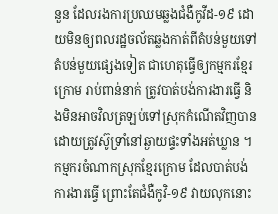នួន ដែលរងការប្រឈមឆ្លងជំងឺកូវីដ-១៩ ដោយមិនឲ្យពលរដ្ឋចល័តឆ្លងកាត់ពីតំបន់មួយទៅតំបន់មួយផ្សេងទៀត ជាហេតុធ្វើឲ្យកម្មករខ្មែរក្រោម រាប់ពាន់នាក់ ត្រូវបាត់បង់ការងារធ្វើ និងមិនអាចវិលត្រឡប់ទៅស្រុកកំណើតវិញបាន ដោយត្រូវស៊ូទ្រាំនៅឆ្ងាយផ្ទះទាំងអត់ឃ្លាន ។ កម្មករចំណាកស្រុកខ្មែរក្រោម ដែលបាត់បង់ការងារធ្វើ ព្រោះតែជំងឺកូវិ-១៩ វាយលុកនោះ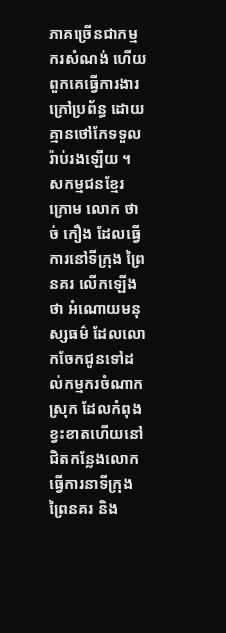ភាគច្រើនជាកម្មករសំណង់ ហើយពួកគេធ្វើការងារក្រៅប្រព័ន្ធ ដោយគ្មានថៅកែទទួលរ៉ាប់រងឡើយ ។
សកម្មជនខ្មែរក្រោម លោក ថាច់ កឿង ដែលធ្វើការនៅទីក្រុង ព្រៃនគរ លើកឡើងថា អំណោយមនុស្សធម៌ ដែលលោកចែកជូនទៅដល់កម្មករចំណាកស្រុក ដែលកំពុងខ្វះខាតហើយនៅជិតកន្លែងលោកធ្វើការនាទីក្រុង ព្រៃនគរ និង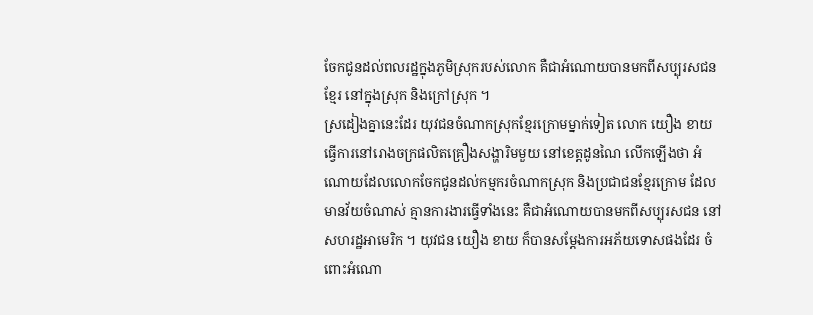ចែកជូនដល់ពលរដ្ឋក្នុងភូមិស្រុករបស់លោក គឺជាអំណោយបានមកពីសប្បុរសជនខ្មែរ នៅក្នុងស្រុក និងក្រៅស្រុក ។
ស្រដៀងគ្នានេះដែរ យុវជនចំណាកស្រុកខ្មែរក្រោមម្នាក់ទៀត លោក យឿង ខាយ ធ្វើការនៅរោងចក្រផលិតគ្រឿងសង្ហារិមមួយ នៅខេត្តដូនណៃ លើកឡើងថា អំណោយដែលលោកចែកជូនដល់កម្មករចំណាកស្រុក និងប្រជាជនខ្មែរក្រោម ដែលមានវ័យចំណាស់ គ្មានការងារធ្វើទាំងនេះ គឺជាអំណោយបានមកពីសប្បុរសជន នៅសហរដ្ឋអាមេរិក ។ យុវជន យឿង ខាយ ក៏បានសម្តែងការអភ័យទោសផងដែរ ចំពោះអំណោ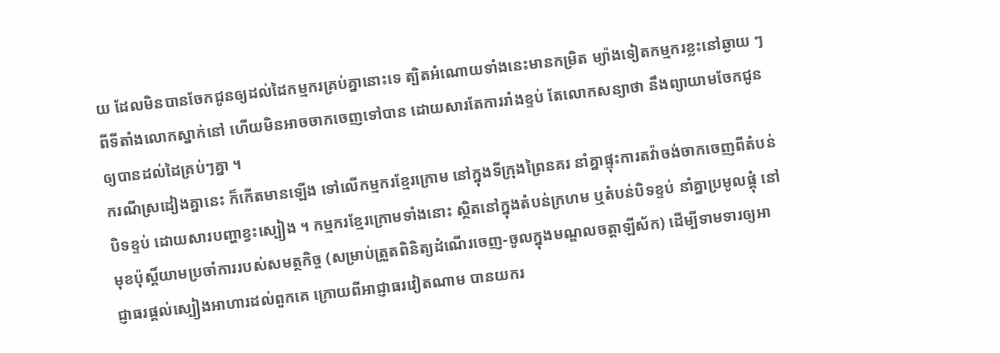យ ដែលមិនបានចែកជូនឲ្យដល់ដៃកម្មករគ្រប់គ្នានោះទេ ត្បិតអំណោយទាំងនេះមានកម្រិត ម្យ៉ាងទៀតកម្មករខ្លះនៅឆ្ងាយ ៗ ពីទីតាំងលោកស្នាក់នៅ ហើយមិនអាចចាកចេញទៅបាន ដោយសារតែការរាំងខ្ទប់ តែលោកសន្យាថា នឹងព្យាយាមចែកជូនឲ្យបានដល់ដៃគ្រប់ៗគ្នា ។
ករណីស្រដៀងគ្នានេះ ក៏កើតមានឡើង ទៅលើកម្មករខ្មែរក្រោម នៅក្នុងទីក្រុងព្រៃនគរ នាំគ្នាផ្ទុះការតវ៉ាចង់ចាកចេញពីតំបន់បិទខ្ទប់ ដោយសារបញ្ហាខ្វះស្បៀង ។ កម្មករខ្មែរក្រោមទាំងនោះ ស្ថិតនៅក្នុងតំបន់ក្រហម ឬតំបន់បិទខ្ទប់ នាំគ្នាប្រមូលផ្ដុំ នៅមុខប៉ុស្តិ៍យាមប្រចាំការរបស់សមត្ថកិច្ច (សម្រាប់ត្រួតពិនិត្យដំណើរចេញ-ចូលក្នុងមណ្ឌលចត្តាឡីស័ក) ដើម្បីទាមទារឲ្យអាជ្ញាធរផ្ដល់ស្បៀងអាហារដល់ពួកគេ ក្រោយពីអាជ្ញាធរវៀតណាម បានយករ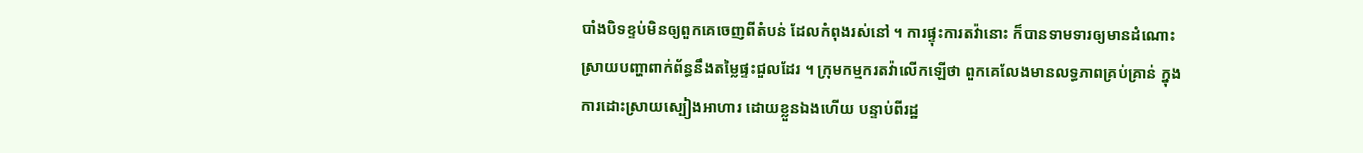បាំងបិទខ្ទប់មិនឲ្យពួកគេចេញពីតំបន់ ដែលកំពុងរស់នៅ ។ ការផ្ទុះការតវ៉ានោះ ក៏បានទាមទារឲ្យមានដំណោះស្រាយបញ្ហាពាក់ព័ន្ធនឹងតម្លៃផ្ទះជួលដែរ ។ ក្រុមកម្មករតវ៉ាលើកឡើថា ពួកគេលែងមានលទ្ធភាពគ្រប់គ្រាន់ ក្នុងការដោះស្រាយស្បៀងអាហារ ដោយខ្លួនឯងហើយ បន្ទាប់ពីរដ្ឋ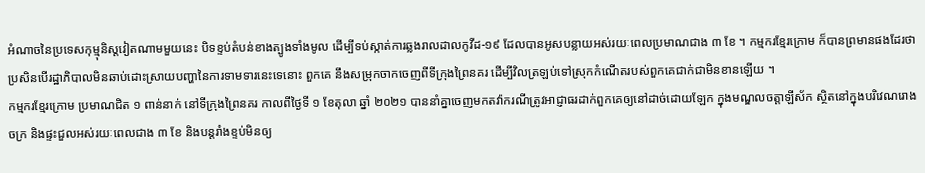អំណាចនៃប្រទេសកុម្មុនិស្តវៀតណាមមួយនេះ បិទខ្ទប់តំបន់ខាងត្បូងទាំងមូល ដើម្បីទប់ស្កាត់ការឆ្លងរាលដាលកូវីដ-១៩ ដែលបានអូសបន្លាយអស់រយៈពេលប្រមាណជាង ៣ ខែ ។ កម្មករខ្មែរក្រោម ក៏បានព្រមានផងដែរថា ប្រសិនបើរដ្ឋាភិបាលមិនឆាប់ដោះស្រាយបញ្ហានៃការទាមទារនេះទេនោះ ពួកគេ នឹងសម្រុកចាកចេញពីទីក្រុងព្រៃនគរ ដើម្បីវិលត្រឡប់ទៅស្រុកកំណើតរបស់ពួកគេជាក់ជាមិនខានឡើយ ។
កម្មករខ្មែរក្រោម ប្រមាណជិត ១ ពាន់នាក់ នៅទីក្រុងព្រៃនគរ កាលពីថ្ងៃទី ១ ខែតុលា ឆ្នាំ ២០២១ បាននាំគ្នាចេញមកតវ៉ាករណីត្រូវអាជ្ញាធរដាក់ពួកគេឲ្យនៅដាច់ដោយឡែក ក្នុងមណ្ឌលចត្តាឡីស័ក ស្ថិតនៅក្នុងបរិវេណរោងចក្រ និងផ្ទះជួលអស់រយៈពេលជាង ៣ ខែ និងបន្តរាំងខ្ទប់មិនឲ្យ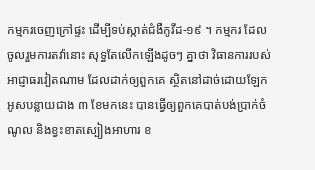កម្មករចេញក្រៅផ្ទះ ដើម្បីទប់ស្កាត់ជំងឺកូវីដ-១៩ ។ កម្មករ ដែលចូលរួមការតវ៉ានោះ សុទ្ធតែលើកឡើងដូចៗ គ្នាថា វិធានការរបស់អាជ្ញាធរវៀតណាម ដែលដាក់ឲ្យពួកគេ ស្ថិតនៅដាច់ដោយឡែក អូសបន្លាយជាង ៣ ខែមកនេះ បានធ្វើឲ្យពួកគេបាត់បង់ប្រាក់ចំណូល និងខ្វះខាតស្បៀងអាហារ ខ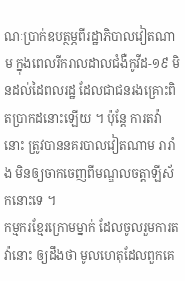ណៈប្រាក់ឧបត្ថម្ភពីរដ្ឋាភិបាលវៀតណាម ក្នុងពេលរីករាលដាលជំងឺកូវីដ-១៩ មិនដល់ដៃពលរដ្ឋ ដែលជាជនរងគ្រោះពិតប្រាកដនោះឡើយ ។ ប៉ុន្តែ ការតវ៉ានោះ ត្រូវបាននគរបាលវៀតណាម រារាំង មិនឲ្យចាកចេញពីមណ្ឌលចត្តាឡីស័កនោះទេ ។
កម្មករខ្មែរក្រោមម្នាក់ ដែលចូលរួមការតវ៉ានោះ ឲ្យដឹងថា មូលហេតុដែលពួកគេ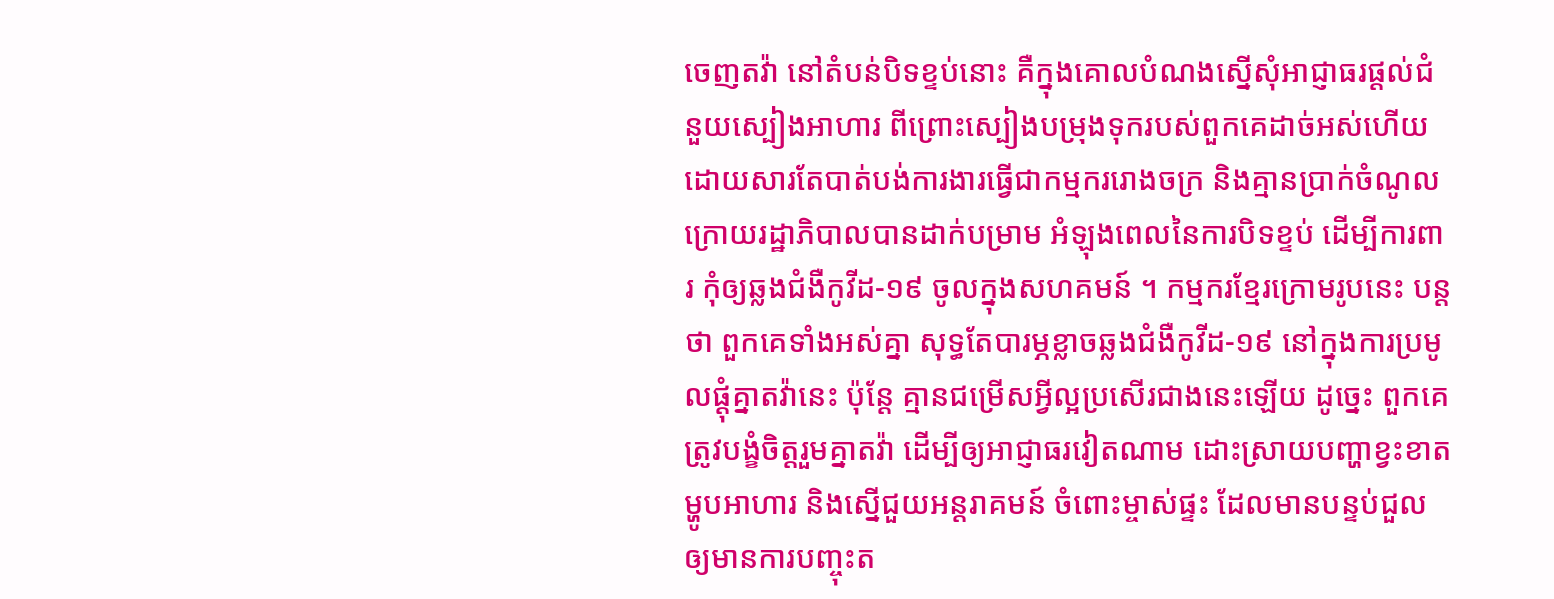ចេញតវ៉ា នៅតំបន់បិទខ្ទប់នោះ គឺក្នុងគោលបំណងស្នើសុំអាជ្ញាធរផ្តល់ជំនួយស្បៀងអាហារ ពីព្រោះស្បៀងបម្រុងទុករបស់ពួកគេដាច់អស់ហើយដោយសារតែបាត់បង់ការងារធ្វើជាកម្មកររោងចក្រ និងគ្មានប្រាក់ចំណូល ក្រោយរដ្ឋាភិបាលបានដាក់បម្រាម អំឡុងពេលនៃការបិទខ្ទប់ ដើម្បីការពារ កុំឲ្យឆ្លងជំងឺកូវីដ-១៩ ចូលក្នុងសហគមន៍ ។ កម្មករខ្មែរក្រោមរូបនេះ បន្តថា ពួកគេទាំងអស់គ្នា សុទ្ធតែបារម្ភខ្លាចឆ្លងជំងឺកូវីដ-១៩ នៅក្នុងការប្រមូលផ្ដុំគ្នាតវ៉ានេះ ប៉ុន្តែ គ្មានជម្រើសអ្វីល្អប្រសើរជាងនេះឡើយ ដូច្នេះ ពួកគេត្រូវបង្ខំចិត្តរួមគ្នាតវ៉ា ដើម្បីឲ្យអាជ្ញាធរវៀតណាម ដោះស្រាយបញ្ហាខ្វះខាតម្ហូបអាហារ និងស្នើជួយអន្តរាគមន៍ ចំពោះម្ចាស់ផ្ទះ ដែលមានបន្ទប់ជួលឲ្យមានការបញ្ចុះត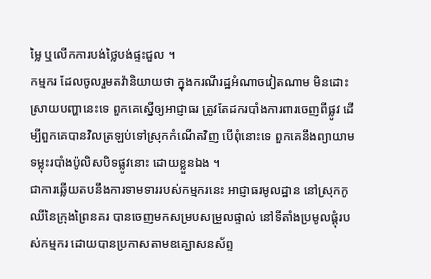ម្លៃ ឬលើកការបង់ថ្លៃបង់ផ្ទះជួល ។
កម្មករ ដែលចូលរួមតវ៉ានិយាយថា ក្នុងករណីរដ្ឋអំណាចវៀតណាម មិនដោះស្រាយបញ្ហានេះទេ ពួកគេស្នើឲ្យអាជ្ញាធរ ត្រូវតែដករបាំងការពារចេញពីផ្លូវ ដើម្បីពួកគេបានវិលត្រឡប់ទៅស្រុកកំណើតវិញ បើពុំនោះទេ ពួកគេនឹងព្យាយាមទម្លុះរបាំងប៉ូលិសបិទផ្លូវនោះ ដោយខ្លួនឯង ។
ជាការឆ្លើយតបនឹងការទាមទាររបស់កម្មករនេះ អាជ្ញាធរមូលដ្ឋាន នៅស្រុកកូឈីនៃក្រុងព្រៃនគរ បានចេញមកសម្របសម្រួលផ្ទាល់ នៅទីតាំងប្រមូលផ្តុំរបស់កម្មករ ដោយបានប្រកាសតាមឧគ្ឃោសនស័ព្ទ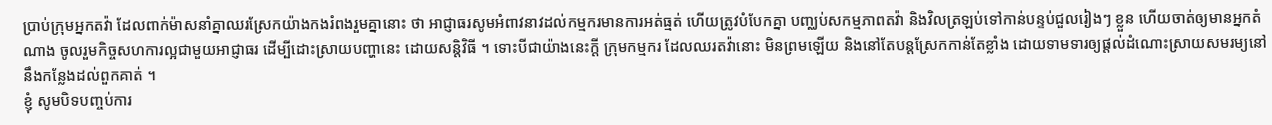ប្រាប់ក្រុមអ្នកតវ៉ា ដែលពាក់ម៉ាសនាំគ្នាឈរស្រែកយ៉ាងកងរំពងរួមគ្នានោះ ថា អាជ្ញាធរសូមអំពាវនាវដល់កម្មករមានការអត់ធ្មត់ ហើយត្រូវបំបែកគ្នា បញ្ឈប់សកម្មភាពតវ៉ា និងវិលត្រឡប់ទៅកាន់បន្ទប់ជួលរៀងៗ ខ្លួន ហើយចាត់ឲ្យមានអ្នកតំណាង ចូលរួមកិច្ចសហការល្អជាមួយអាជ្ញាធរ ដើម្បីដោះស្រាយបញ្ហានេះ ដោយសន្តិវិធី ។ ទោះបីជាយ៉ាងនេះក្ដី ក្រុមកម្មករ ដែលឈរតវ៉ានោះ មិនព្រមឡើយ និងនៅតែបន្តស្រែកកាន់តែខ្លាំង ដោយទាមទារឲ្យផ្ដល់ដំណោះស្រាយសមរម្យនៅនឹងកន្លែងដល់ពួកគាត់ ។
ខ្ញុំ សូមបិទបញ្ចប់ការ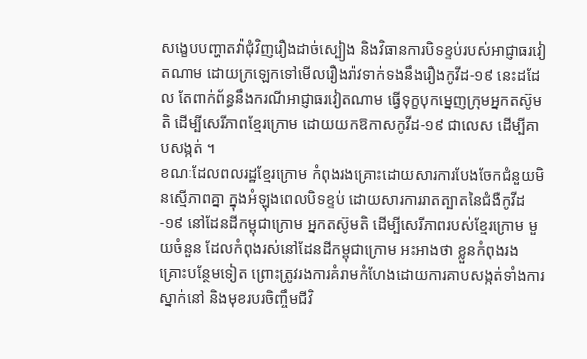សង្ខេបបញ្ហាតវ៉ាជុំវិញរឿងដាច់ស្បៀង និងវិធានការបិទខ្ទប់របស់អាជ្ញាធរវៀតណាម ដោយក្រឡេកទៅមើលរឿងរ៉ាវទាក់ទងនឹងរឿងកូវីដ-១៩ នេះដដែល តែពាក់ព័ន្ធនឹងករណីអាជ្ញាធរវៀតណាម ធ្វើទុក្ខបុកម្នេញក្រុមអ្នកតស៊ូមតិ ដើម្បីសេរីភាពខ្មែរក្រោម ដោយយកឱកាសកូវីដ-១៩ ជាលេស ដើម្បីគាបសង្កត់ ។
ខណៈដែលពលរដ្ឋខ្មែរក្រោម កំពុងរងគ្រោះដោយសារការបែងចែកជំនួយមិនស្មើភាពគ្នា ក្នុងអំឡុងពេលបិទខ្ទប់ ដោយសារការរាតត្បាតនៃជំងឺកូវីដ-១៩ នៅដែនដីកម្ពុជាក្រោម អ្នកតស៊ូមតិ ដើម្បីសេរីភាពរបស់ខ្មែរក្រោម មួយចំនួន ដែលកំពុងរស់នៅដែនដីកម្ពុជាក្រោម អះអាងថា ខ្លួនកំពុងរងគ្រោះបន្ថែមទៀត ព្រោះត្រូវរងការគំរាមកំហែងដោយការគាបសង្កត់ទាំងការស្នាក់នៅ និងមុខរបរចិញ្ចឹមជីវិ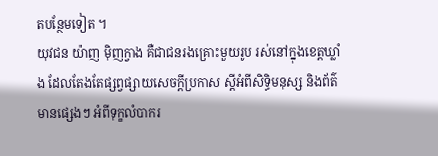តបន្ថែមទៀត ។
យុវជន យ៉ាញ ម៉ិញក្វាង គឺជាជនរងគ្រោះមួយរូប រស់នៅក្នុងខេត្តឃ្លាំង ដែលតែងតែផ្សព្វផ្សាយសេចក្តីប្រកាស ស្តីអំពីសិទ្ធិមនុស្ស និងព័ត៌មានផ្សេងៗ អំពីទុក្ខលំបាករ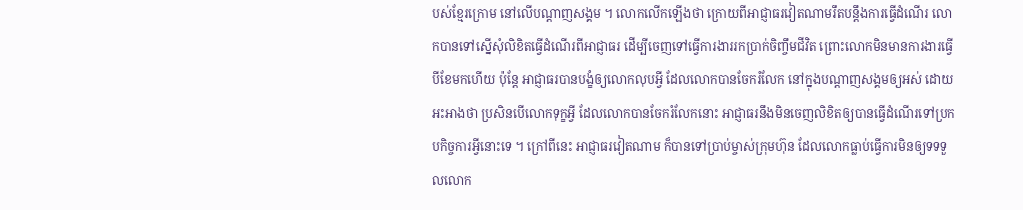បស់ខ្មែរក្រោម នៅលើបណ្ដាញសង្គម ។ លោកលើកឡើងថា ក្រោយពីអាជ្ញាធរវៀតណាមរឹតបន្តឹងការធ្វើដំណើរ លោកបានទៅស្នើសុំលិខិតធ្វើដំណើរពីអាជ្ញាធរ ដើម្បីចេញទៅធ្វើការងាររកប្រាក់ចិញ្ចឹមជីវិត ព្រោះលោកមិនមានការងារធ្វើបីខែមកហើយ ប៉ុន្តែ អាជ្ញាធរបានបង្ខំឲ្យលោកលុបអ្វី ដែលលោកបានចែករំលែក នៅក្នុងបណ្ដាញសង្គមឲ្យអស់ ដោយអះអាងថា ប្រសិនបើលោកទុក្ខអ្វី ដែលលោកបានចែករំលែកនោះ អាជ្ញាធរនឹងមិនចេញលិខិតឲ្យបានធ្វើដំណើរទៅប្រកបកិច្ចការអ្វីនោះទេ ។ ក្រៅពីនេះ អាជ្ញាធរវៀតណាម ក៏បានទៅប្រាប់ម្ចាស់ក្រុមហ៊ុន ដែលលោកធ្លាប់ធ្វើការមិនឲ្យទទទួលលោក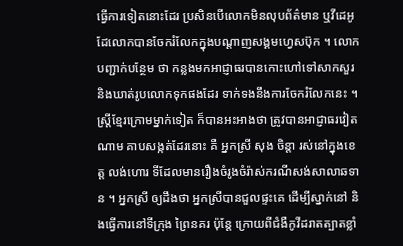ធ្វើការទៀតនោះដែរ ប្រសិនបើលោកមិនលុបព័ត៌មាន ឬវីដេអូ ដែលោកបានចែករំលែកក្នុងបណ្ដាញសង្គមហ្វេសប៊ុក ។ លោកបញ្ជាក់បន្ថែម ថា កន្លងមកអាជ្ញាធរបានកោះហៅទៅសាកសួរ និងឃាត់រូបលោកទុកផងដែរ ទាក់ទងនឹងការចែករំលែកនេះ ។
ស្ត្រីខ្មែរក្រោមម្នាក់ទៀត ក៏បានអះអាងថា ត្រូវបានអាជ្ញាធរវៀតណាម គាបសង្កត់ដែរនោះ គឺ អ្នកស្រី សុង ចិន្តា រស់នៅក្នុងខេត្ត លង់ហោរ ទីដែលមានរឿងចំរូងចំរ៉ាស់ករណីសង់សាលាឆទាន ។ អ្នកស្រី ឲ្យដឹងថា អ្នកស្រីបានជួលផ្ទះគេ ដើម្បីស្នាក់នៅ និងធ្វើការនៅទីក្រុង ព្រៃនគរ ប៉ុន្តែ ក្រោយពីជំងឺកូវីដរាតត្បាតខ្លាំ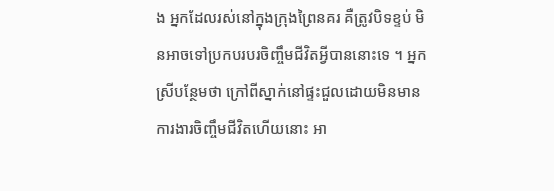ង អ្នកដែលរស់នៅក្នុងក្រុងព្រៃនគរ គឺត្រូវបិទខ្ទប់ មិនអាចទៅប្រកបរបរចិញ្ចឹមជីវិតអ្វីបាននោះទេ ។ អ្នកស្រីបន្ថែមថា ក្រៅពីស្នាក់នៅផ្ទះជួលដោយមិនមានការងារចិញ្ចឹមជីវិតហើយនោះ អា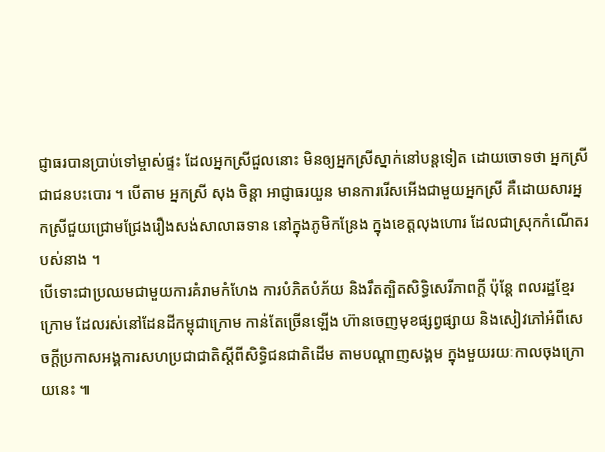ជ្ញាធរបានប្រាប់ទៅម្ចាស់ផ្ទះ ដែលអ្នកស្រីជួលនោះ មិនឲ្យអ្នកស្រីស្នាក់នៅបន្តទៀត ដោយចោទថា អ្នកស្រីជាជនបះបោរ ។ បើតាម អ្នកស្រី សុង ចិន្ដា អាជ្ញាធរយួន មានការរើសអើងជាមួយអ្នកស្រី គឺដោយសារអ្នកស្រីជួយជ្រោមជ្រែងរឿងសង់សាលាឆទាន នៅក្នុងភូមិកន្រែង ក្នុងខេត្តលុងហោរ ដែលជាស្រុកកំណើតរបស់នាង ។
បើទោះជាប្រឈមជាមួយការគំរាមកំហែង ការបំភិតបំភ័យ និងរឹតត្បិតសិទ្ធិសេរីភាពក្តី ប៉ុន្តែ ពលរដ្ឋខ្មែរក្រោម ដែលរស់នៅដែនដីកម្ពុជាក្រោម កាន់តែច្រើនឡើង ហ៊ានចេញមុខផ្សព្វផ្សាយ និងសៀវភៅអំពីសេចក្ដីប្រកាសអង្គការសហប្រជាជាតិស្ដីពីសិទ្ធិជនជាតិដើម តាមបណ្ដាញសង្គម ក្នុងមួយរយៈកាលចុងក្រោយនេះ ៕